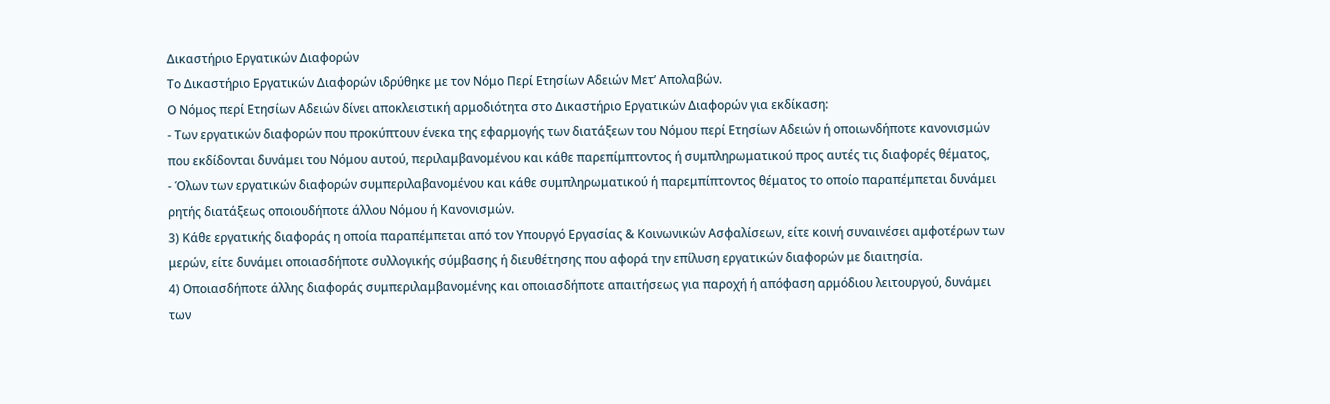Δικαστήριο Εργατικών Διαφορών
Το Δικαστήριο Εργατικών Διαφορών ιδρύθηκε με τον Νόμο Περί Ετησίων Αδειών Μετ’ Απολαβών.
Ο Νόμος περί Ετησίων Αδειών δίνει αποκλειστική αρμοδιότητα στο Δικαστήριο Εργατικών Διαφορών για εκδίκαση:
- Των εργατικών διαφορών που προκύπτουν ένεκα της εφαρμογής των διατάξεων του Νόμου περί Ετησίων Αδειών ή οποιωνδήποτε κανονισμών που εκδίδονται δυνάμει του Νόμου αυτού, περιλαμβανομένου και κάθε παρεπίμπτοντος ή συμπληρωματικού προς αυτές τις διαφορές θέματος,
- Όλων των εργατικών διαφορών συμπεριλαβανομένου και κάθε συμπληρωματικού ή παρεμπίπτοντος θέματος το οποίο παραπέμπεται δυνάμει ρητής διατάξεως οποιουδήποτε άλλου Νόμου ή Κανονισμών.
3) Κάθε εργατικής διαφοράς η οποία παραπέμπεται από τον Υπουργό Εργασίας & Κοινωνικών Ασφαλίσεων, είτε κοινή συναινέσει αμφοτέρων των μερών, είτε δυνάμει οποιασδήποτε συλλογικής σύμβασης ή διευθέτησης που αφορά την επίλυση εργατικών διαφορών με διαιτησία.
4) Οποιασδήποτε άλλης διαφοράς συμπεριλαμβανομένης και οποιασδήποτε απαιτήσεως για παροχή ή απόφαση αρμόδιου λειτουργού, δυνάμει των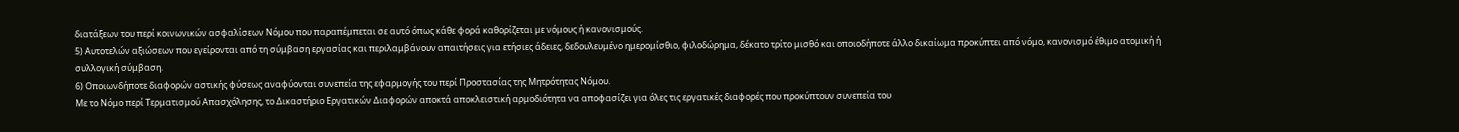διατάξεων του περί κοινωνικών ασφαλίσεων Νόμου που παραπέμπεται σε αυτό όπως κάθε φορά καθορίζεται με νόμους ή κανονισμούς.
5) Αυτοτελών αξιώσεων που εγείρονται από τη σύμβαση εργασίας και περιλαμβάνουν απαιτήσεις για ετήσιες άδειες, δεδουλευμένο ημερομίσθιο, φιλοδώρημα, δέκατο τρίτο μισθό και οποιοδήποτε άλλο δικαίωμα προκύπτει από νόμο, κανονισμό έθιμο ατομική ή συλλογική σύμβαση.
6) Οποιωνδήποτε διαφορών αστικής φύσεως αναφύονται συνεπεία της εφαρμογής του περί Προστασίας της Μητρότητας Νόμου.
Με το Νόμο περί Τερματισμού Απασχόλησης, το Δικαστήριο Εργατικών Διαφορών αποκτά αποκλειστική αρμοδιότητα να αποφασίζει για όλες τις εργατικές διαφορές που προκύπτουν συνεπεία του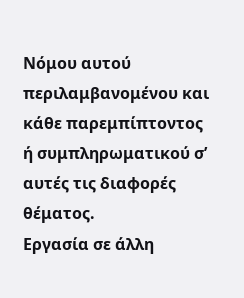Νόμου αυτού περιλαμβανομένου και κάθε παρεμπίπτοντος ή συμπληρωματικού σ’ αυτές τις διαφορές θέματος.
Εργασία σε άλλη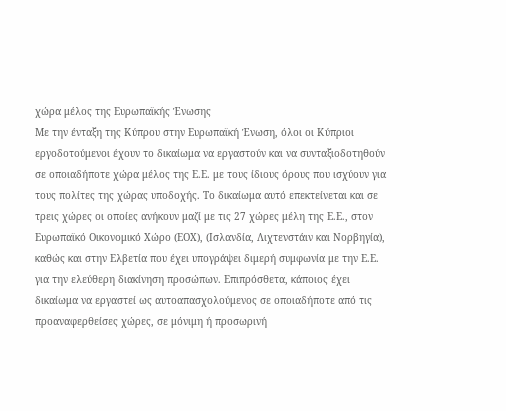χώρα μέλος της Ευρωπαϊκής Ένωσης
Με την ένταξη της Κύπρου στην Ευρωπαϊκή Ένωση, όλοι οι Κύπριοι εργοδοτούμενοι έχουν το δικαίωμα να εργαστούν και να συνταξιοδοτηθούν σε οποιαδήποτε χώρα μέλος της Ε.Ε. με τους ίδιους όρους που ισχύουν για τους πολίτες της χώρας υποδοχής. Το δικαίωμα αυτό επεκτείνεται και σε τρεις χώρες οι οποίες ανήκουν μαζί με τις 27 χώρες μέλη της Ε.Ε., στον Ευρωπαϊκό Οικονομικό Χώρο (ΕΟΧ), (Ισλανδία, Λιχτενστάιν και Νορβηγία), καθώς και στην Ελβετία που έχει υπογράψει διμερή συμφωνία με την Ε.Ε. για την ελεύθερη διακίνηση προσώπων. Επιπρόσθετα, κάποιος έχει δικαίωμα να εργαστεί ως αυτοαπασχολούμενος σε οποιαδήποτε από τις προαναφερθείσες χώρες, σε μόνιμη ή προσωρινή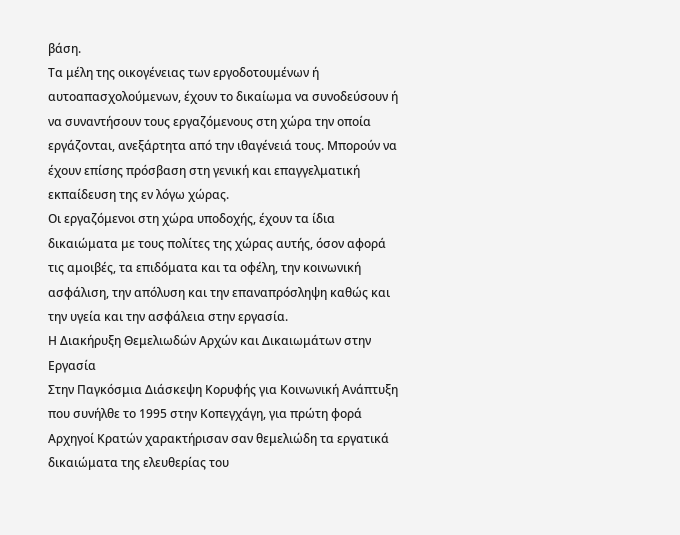βάση.
Τα μέλη της οικογένειας των εργοδοτουμένων ή αυτοαπασχολούμενων, έχουν το δικαίωμα να συνοδεύσουν ή να συναντήσουν τους εργαζόμενους στη χώρα την οποία εργάζονται, ανεξάρτητα από την ιθαγένειά τους. Μπορούν να έχουν επίσης πρόσβαση στη γενική και επαγγελματική εκπαίδευση της εν λόγω χώρας.
Οι εργαζόμενοι στη χώρα υποδοχής, έχουν τα ίδια δικαιώματα με τους πολίτες της χώρας αυτής, όσον αφορά τις αμοιβές, τα επιδόματα και τα οφέλη, την κοινωνική ασφάλιση, την απόλυση και την επαναπρόσληψη καθώς και την υγεία και την ασφάλεια στην εργασία.
Η Διακήρυξη Θεμελιωδών Αρχών και Δικαιωμάτων στην Εργασία
Στην Παγκόσμια Διάσκεψη Κορυφής για Κοινωνική Ανάπτυξη που συνήλθε το 1995 στην Κοπεγχάγη, για πρώτη φορά Αρχηγοί Κρατών χαρακτήρισαν σαν θεμελιώδη τα εργατικά δικαιώματα της ελευθερίας του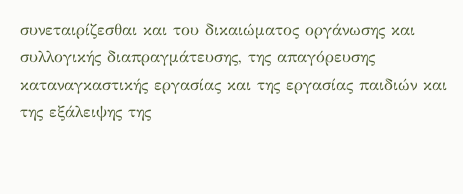συνεταιρίζεσθαι και του δικαιώματος οργάνωσης και συλλογικής διαπραγμάτευσης, της απαγόρευσης καταναγκαστικής εργασίας και της εργασίας παιδιών και της εξάλειψης της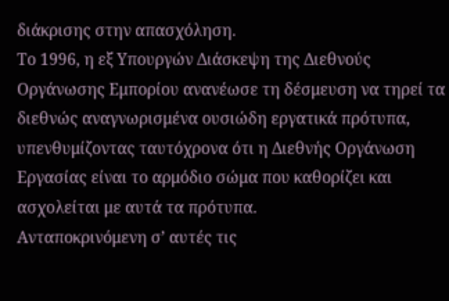διάκρισης στην απασχόληση.
Το 1996, η εξ Υπουργών Διάσκεψη της Διεθνούς Οργάνωσης Εμπορίου ανανέωσε τη δέσμευση να τηρεί τα διεθνώς αναγνωρισμένα ουσιώδη εργατικά πρότυπα, υπενθυμίζοντας ταυτόχρονα ότι η Διεθνής Οργάνωση Εργασίας είναι το αρμόδιο σώμα που καθορίζει και ασχολείται με αυτά τα πρότυπα.
Ανταποκρινόμενη σ’ αυτές τις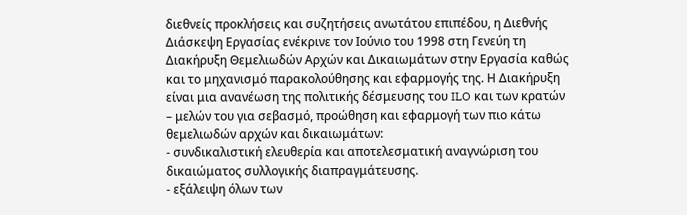διεθνείς προκλήσεις και συζητήσεις ανωτάτου επιπέδου, η Διεθνής Διάσκεψη Εργασίας ενέκρινε τον Ιούνιο του 1998 στη Γενεύη τη Διακήρυξη Θεμελιωδών Αρχών και Δικαιωμάτων στην Εργασία καθώς και το μηχανισμό παρακολούθησης και εφαρμογής της. Η Διακήρυξη είναι μια ανανέωση της πολιτικής δέσμευσης του ILO και των κρατών – μελών του για σεβασμό, προώθηση και εφαρμογή των πιο κάτω θεμελιωδών αρχών και δικαιωμάτων:
- συνδικαλιστική ελευθερία και αποτελεσματική αναγνώριση του δικαιώματος συλλογικής διαπραγμάτευσης.
- εξάλειψη όλων των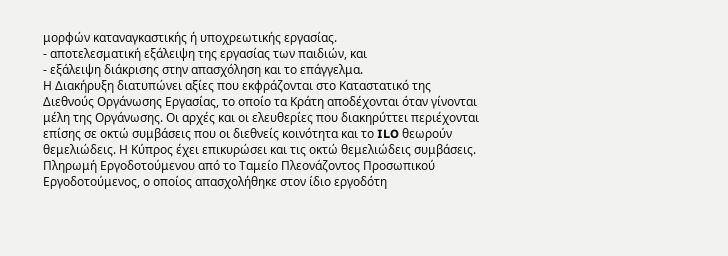μορφών καταναγκαστικής ή υποχρεωτικής εργασίας.
- αποτελεσματική εξάλειψη της εργασίας των παιδιών, και
- εξάλειψη διάκρισης στην απασχόληση και το επάγγελμα.
Η Διακήρυξη διατυπώνει αξίες που εκφράζονται στο Καταστατικό της Διεθνούς Οργάνωσης Εργασίας, το οποίο τα Κράτη αποδέχονται όταν γίνονται μέλη της Οργάνωσης. Οι αρχές και οι ελευθερίες που διακηρύττει περιέχονται επίσης σε οκτώ συμβάσεις που οι διεθνείς κοινότητα και το ILO θεωρούν θεμελιώδεις. Η Κύπρος έχει επικυρώσει και τις οκτώ θεμελιώδεις συμβάσεις.
Πληρωμή Εργοδοτούμενου από το Ταμείο Πλεονάζοντος Προσωπικού
Εργοδοτούμενος, ο οποίος απασχολήθηκε στον ίδιο εργοδότη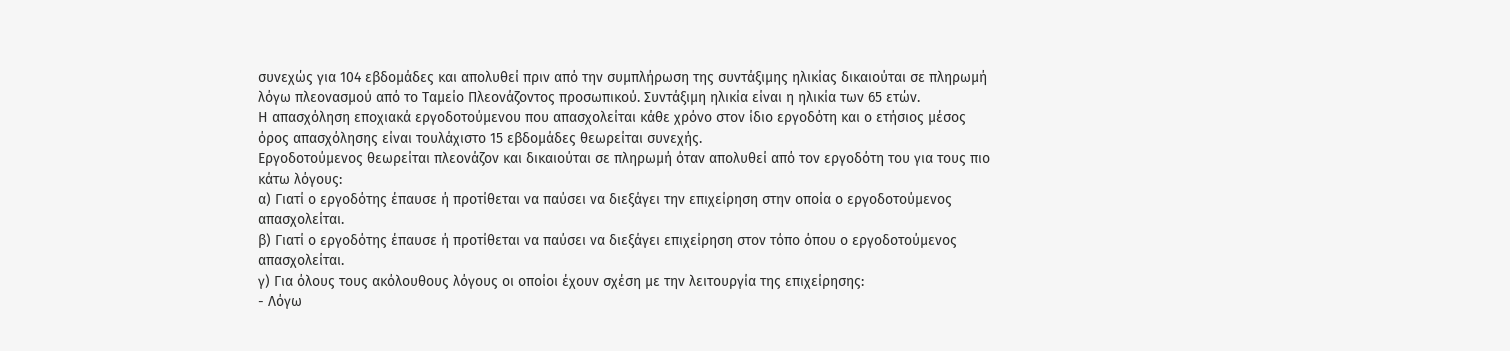συνεχώς για 104 εβδομάδες και απολυθεί πριν από την συμπλήρωση της συντάξιμης ηλικίας δικαιούται σε πληρωμή λόγω πλεονασμού από το Ταμείο Πλεονάζοντος προσωπικού. Συντάξιμη ηλικία είναι η ηλικία των 65 ετών.
Η απασχόληση εποχιακά εργοδοτούμενου που απασχολείται κάθε χρόνο στον ίδιο εργοδότη και ο ετήσιος μέσος όρος απασχόλησης είναι τουλάχιστο 15 εβδομάδες θεωρείται συνεχής.
Εργοδοτούμενος θεωρείται πλεονάζον και δικαιούται σε πληρωμή όταν απολυθεί από τον εργοδότη του για τους πιο κάτω λόγους:
α) Γιατί ο εργοδότης έπαυσε ή προτίθεται να παύσει να διεξάγει την επιχείρηση στην οποία ο εργοδοτούμενος απασχολείται.
β) Γιατί ο εργοδότης έπαυσε ή προτίθεται να παύσει να διεξάγει επιχείρηση στον τόπο όπου ο εργοδοτούμενος απασχολείται.
γ) Για όλους τους ακόλουθους λόγους οι οποίοι έχουν σχέση με την λειτουργία της επιχείρησης:
- Λόγω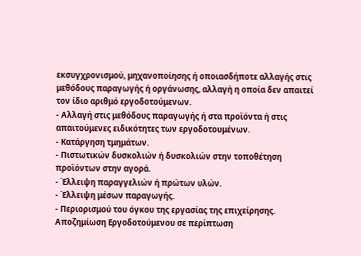εκσυγχρονισμού, μηχανοποίησης ή οποιασδήποτε αλλαγής στις μεθόδους παραγωγής ή οργάνωσης, αλλαγή η οποία δεν απαιτεί τον ίδιο αριθμό εργοδοτούμενων.
- Αλλαγή στις μεθόδους παραγωγής ή στα προϊόντα ή στις απαιτούμενες ειδικότητες των εργοδοτουμένων.
- Κατάργηση τμημάτων.
- Πιστωτικών δυσκολιών ή δυσκολιών στην τοποθέτηση προϊόντων στην αγορά.
- Έλλειψη παραγγελιών ή πρώτων υλών.
- Έλλειψη μέσων παραγωγής.
- Περιορισμού του όγκου της εργασίας της επιχείρησης.
Αποζημίωση Εργοδοτούμενου σε περίπτωση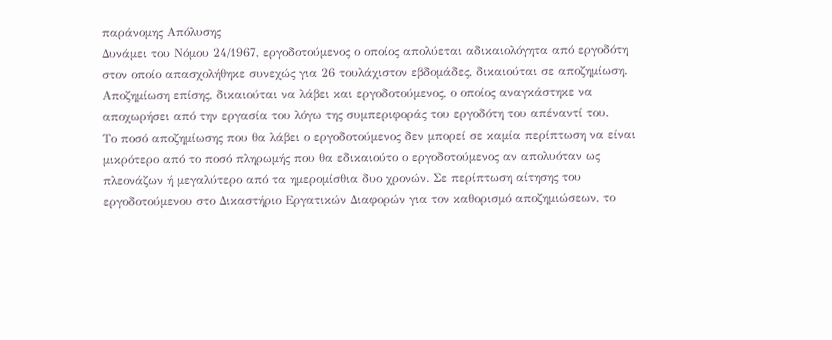παράνομης Απόλυσης
Δυνάμει του Νόμου 24/1967, εργοδοτούμενος ο οποίος απολύεται αδικαιολόγητα από εργοδότη στον οποίο απασχολήθηκε συνεχώς για 26 τουλάχιστον εβδομάδες, δικαιούται σε αποζημίωση. Αποζημίωση επίσης, δικαιούται να λάβει και εργοδοτούμενος, ο οποίος αναγκάστηκε να αποχωρήσει από την εργασία του λόγω της συμπεριφοράς του εργοδότη του απέναντί του.
Το ποσό αποζημίωσης που θα λάβει ο εργοδοτούμενος δεν μπορεί σε καμία περίπτωση να είναι μικρότερο από το ποσό πληρωμής που θα εδικαιούτο ο εργοδοτούμενος αν απολυόταν ως πλεονάζων ή μεγαλύτερο από τα ημερομίσθια δυο χρονών. Σε περίπτωση αίτησης του εργοδοτούμενου στο Δικαστήριο Εργατικών Διαφορών για τον καθορισμό αποζημιώσεων, το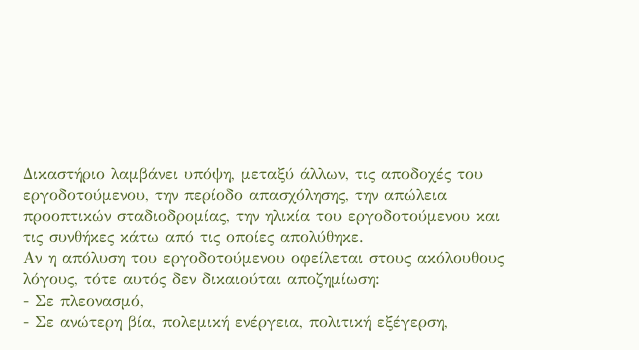Δικαστήριο λαμβάνει υπόψη, μεταξύ άλλων, τις αποδοχές του εργοδοτούμενου, την περίοδο απασχόλησης, την απώλεια προοπτικών σταδιοδρομίας, την ηλικία του εργοδοτούμενου και τις συνθήκες κάτω από τις οποίες απολύθηκε.
Αν η απόλυση του εργοδοτούμενου οφείλεται στους ακόλουθους λόγους, τότε αυτός δεν δικαιούται αποζημίωση:
- Σε πλεονασμό,
- Σε ανώτερη βία, πολεμική ενέργεια, πολιτική εξέγερση,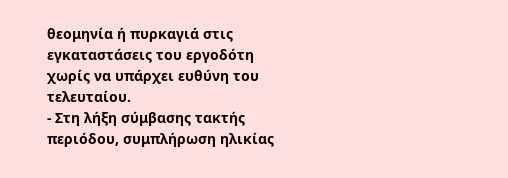θεομηνία ή πυρκαγιά στις εγκαταστάσεις του εργοδότη χωρίς να υπάρχει ευθύνη του τελευταίου.
- Στη λήξη σύμβασης τακτής περιόδου, συμπλήρωση ηλικίας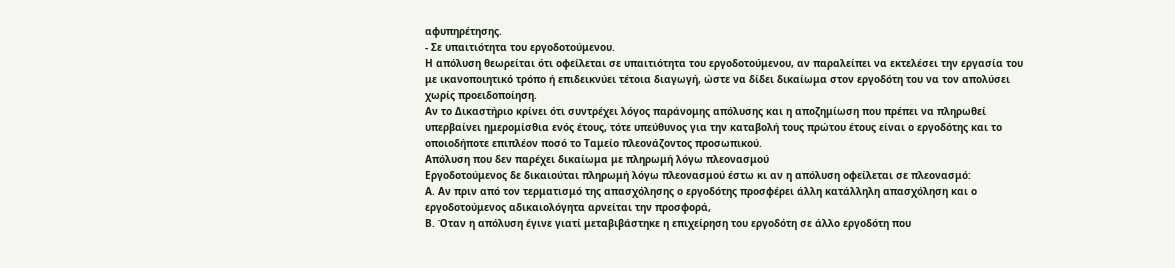αφυπηρέτησης.
- Σε υπαιτιότητα του εργοδοτούμενου.
Η απόλυση θεωρείται ότι οφείλεται σε υπαιτιότητα του εργοδοτούμενου, αν παραλείπει να εκτελέσει την εργασία του με ικανοποιητικό τρόπο ή επιδεικνύει τέτοια διαγωγή, ώστε να δίδει δικαίωμα στον εργοδότη του να τον απολύσει χωρίς προειδοποίηση.
Αν το Δικαστήριο κρίνει ότι συντρέχει λόγος παράνομης απόλυσης και η αποζημίωση που πρέπει να πληρωθεί υπερβαίνει ημερομίσθια ενός έτους, τότε υπεύθυνος για την καταβολή τους πρώτου έτους είναι ο εργοδότης και το οποιοδήποτε επιπλέον ποσό το Ταμείο πλεονάζοντος προσωπικού.
Απόλυση που δεν παρέχει δικαίωμα με πληρωμή λόγω πλεονασμού
Εργοδοτούμενος δε δικαιούται πληρωμή λόγω πλεονασμού έστω κι αν η απόλυση οφείλεται σε πλεονασμό:
Α. Αν πριν από τον τερματισμό της απασχόλησης ο εργοδότης προσφέρει άλλη κατάλληλη απασχόληση και ο εργοδοτούμενος αδικαιολόγητα αρνείται την προσφορά,
Β. Όταν η απόλυση έγινε γιατί μεταβιβάστηκε η επιχείρηση του εργοδότη σε άλλο εργοδότη που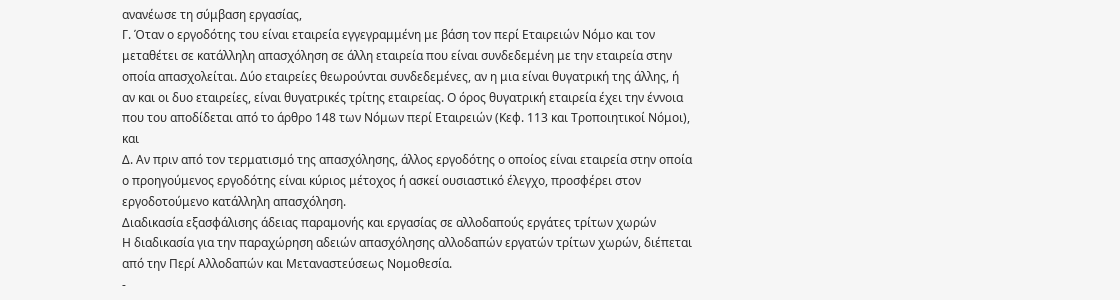ανανέωσε τη σύμβαση εργασίας,
Γ. Όταν ο εργοδότης του είναι εταιρεία εγγεγραμμένη με βάση τον περί Εταιρειών Νόμο και τον μεταθέτει σε κατάλληλη απασχόληση σε άλλη εταιρεία που είναι συνδεδεμένη με την εταιρεία στην οποία απασχολείται. Δύο εταιρείες θεωρούνται συνδεδεμένες, αν η μια είναι θυγατρική της άλλης, ή αν και οι δυο εταιρείες, είναι θυγατρικές τρίτης εταιρείας. Ο όρος θυγατρική εταιρεία έχει την έννοια που του αποδίδεται από το άρθρο 148 των Νόμων περί Εταιρειών (Κεφ. 113 και Τροποιητικοί Νόμοι), και
Δ. Αν πριν από τον τερματισμό της απασχόλησης, άλλος εργοδότης ο οποίος είναι εταιρεία στην οποία ο προηγούμενος εργοδότης είναι κύριος μέτοχος ή ασκεί ουσιαστικό έλεγχο, προσφέρει στον εργοδοτούμενο κατάλληλη απασχόληση.
Διαδικασία εξασφάλισης άδειας παραμονής και εργασίας σε αλλοδαπούς εργάτες τρίτων χωρών
Η διαδικασία για την παραχώρηση αδειών απασχόλησης αλλοδαπών εργατών τρίτων χωρών, διέπεται από την Περί Αλλοδαπών και Μεταναστεύσεως Νομοθεσία.
-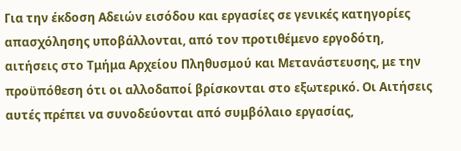Για την έκδοση Αδειών εισόδου και εργασίες σε γενικές κατηγορίες απασχόλησης υποβάλλονται, από τον προτιθέμενο εργοδότη, αιτήσεις στο Τμήμα Αρχείου Πληθυσμού και Μετανάστευσης, με την προϋπόθεση ότι οι αλλοδαποί βρίσκονται στο εξωτερικό. Οι Αιτήσεις αυτές πρέπει να συνοδεύονται από συμβόλαιο εργασίας,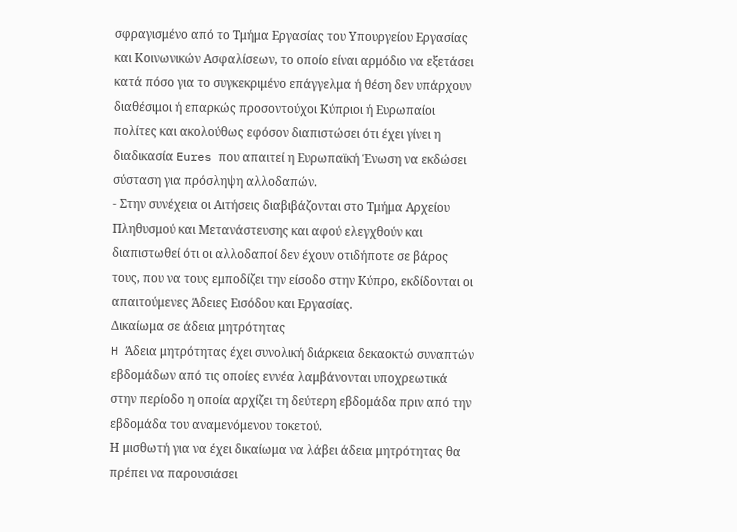σφραγισμένο από το Τμήμα Εργασίας του Υπουργείου Εργασίας και Κοινωνικών Ασφαλίσεων, το οποίο είναι αρμόδιο να εξετάσει κατά πόσο για το συγκεκριμένο επάγγελμα ή θέση δεν υπάρχουν διαθέσιμοι ή επαρκώς προσοντούχοι Κύπριοι ή Ευρωπαίοι πολίτες και ακολούθως εφόσον διαπιστώσει ότι έχει γίνει η διαδικασία Eures που απαιτεί η Ευρωπαϊκή Ένωση να εκδώσει σύσταση για πρόσληψη αλλοδαπών.
- Στην συνέχεια οι Αιτήσεις διαβιβάζονται στο Τμήμα Αρχείου Πληθυσμού και Μετανάστευσης και αφού ελεγχθούν και διαπιστωθεί ότι οι αλλοδαποί δεν έχουν οτιδήποτε σε βάρος τους, που να τους εμποδίζει την είσοδο στην Κύπρο, εκδίδονται οι απαιτούμενες Άδειες Εισόδου και Εργασίας.
Δικαίωμα σε άδεια μητρότητας
H Άδεια μητρότητας έχει συνολική διάρκεια δεκαοκτώ συναπτών εβδομάδων από τις οποίες εννέα λαμβάνονται υποχρεωτικά στην περίοδο η οποία αρχίζει τη δεύτερη εβδομάδα πριν από την εβδομάδα του αναμενόμενου τοκετού.
Η μισθωτή για να έχει δικαίωμα να λάβει άδεια μητρότητας θα πρέπει να παρουσιάσει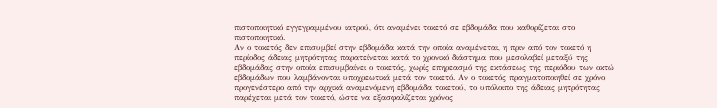πιστοποιητικό εγγεγραμμένου ιατρού, ότι αναμένει τοκετό σε εβδομάδα που καθορίζεται στο πιστοποιητικό.
Αν ο τοκετός δεν επισυμβεί στην εβδομάδα κατά την οποία αναμένεται, η πριν από τον τοκετό η περίοδος άδειας μητρότητας παρατείνεται κατά το χρονικό διάστημα που μεσολαβεί μεταξύ της εβδομάδας στην οποία επισυμβαίνει ο τοκετός, χωρίς επηρεασμό της εκτάσεως της περιόδου των οκτώ εβδομάδων που λαμβάνονται υποχρεωτικά μετά τον τοκετό. Αν ο τοκετός πραγματοποιηθεί σε χρόνο προγενέστερο από την αρχικά αναμενόμενη εβδομάδα τοκετού, το υπόλοιπο της άδειας μητρότητας παρέχεται μετά τον τοκετό, ώστε να εξασφαλίζεται χρόνος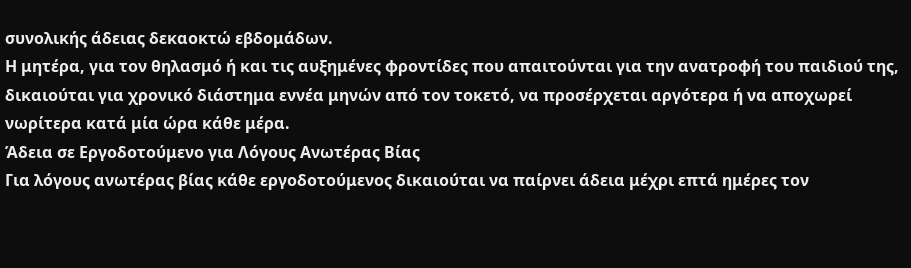συνολικής άδειας δεκαοκτώ εβδομάδων.
Η μητέρα, για τον θηλασμό ή και τις αυξημένες φροντίδες που απαιτούνται για την ανατροφή του παιδιού της, δικαιούται για χρονικό διάστημα εννέα μηνών από τον τοκετό, να προσέρχεται αργότερα ή να αποχωρεί νωρίτερα κατά μία ώρα κάθε μέρα.
Άδεια σε Εργοδοτούμενο για Λόγους Ανωτέρας Βίας
Για λόγους ανωτέρας βίας κάθε εργοδοτούμενος δικαιούται να παίρνει άδεια μέχρι επτά ημέρες τον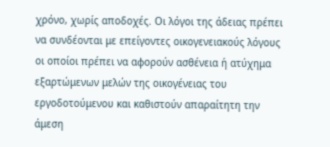χρόνο, χωρίς αποδοχές. Οι λόγοι της άδειας πρέπει να συνδέονται με επείγοντες οικογενειακούς λόγους οι οποίοι πρέπει να αφορούν ασθένεια ή ατύχημα εξαρτώμενων μελών της οικογένειας του εργοδοτούμενου και καθιστούν απαραίτητη την άμεση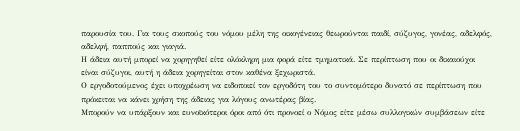παρουσία του. Για τους σκοπούς του νόμου μέλη της οικογένειας θεωρούνται παιδί, σύζυγος, γονέας, αδελφός, αδελφή, παππούς και γιαγιά.
Η άδεια αυτή μπορεί να χορηγηθεί είτε ολόκληρη μια φορά είτε τμηματικά. Σε περίπτωση που οι δικαιούχοι είναι σύζυγοι, αυτή η άδεια χορηγείται στον καθένα ξεχωριστά.
Ο εργοδοτούμενος έχει υποχρέωση να ειδοποιεί τον εργοδότη του το συντομότερο δυνατό σε περίπτωση που πρόκειται να κάνει χρήση της άδειας για λόγους ανωτέρας βίας.
Μπορούν να υπάρξουν και ευνοϊκότεροι όροι από ότι προνοεί ο Νόμος είτε μέσω συλλογικών συμβάσεων είτε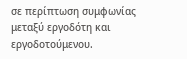σε περίπτωση συμφωνίας μεταξύ εργοδότη και εργοδοτούμενου.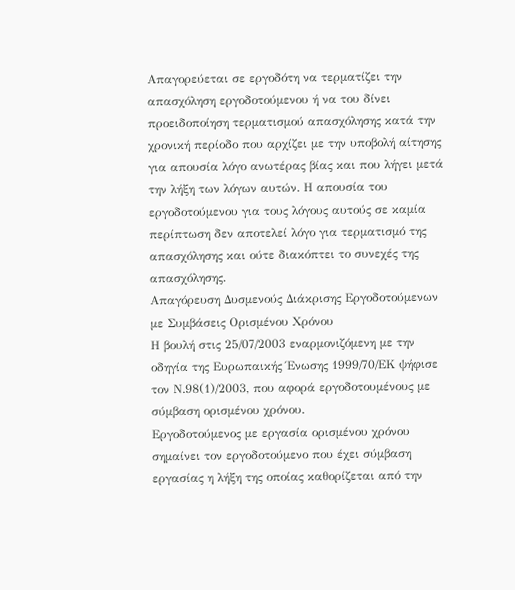Απαγορεύεται σε εργοδότη να τερματίζει την απασχόληση εργοδοτούμενου ή να του δίνει προειδοποίηση τερματισμού απασχόλησης κατά την χρονική περίοδο που αρχίζει με την υποβολή αίτησης για απουσία λόγο ανωτέρας βίας και που λήγει μετά την λήξη των λόγων αυτών. Η απουσία του εργοδοτούμενου για τους λόγους αυτούς σε καμία περίπτωση δεν αποτελεί λόγο για τερματισμό της απασχόλησης και ούτε διακόπτει το συνεχές της απασχόλησης.
Απαγόρευση Δυσμενούς Διάκρισης Εργοδοτούμενων με Συμβάσεις Ορισμένου Χρόνου
Η βουλή στις 25/07/2003 εναρμονιζόμενη με την οδηγία της Ευρωπαικής Ένωσης 1999/70/ΕΚ ψήφισε τον Ν.98(1)/2003, που αφορά εργοδοτουμένους με σύμβαση ορισμένου χρόνου.
Εργοδοτούμενος με εργασία ορισμένου χρόνου σημαίνει τον εργοδοτούμενο που έχει σύμβαση εργασίας η λήξη της οποίας καθορίζεται από την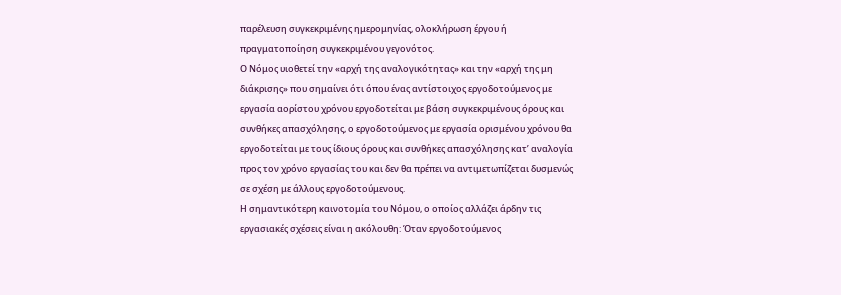παρέλευση συγκεκριμένης ημερομηνίας, ολοκλήρωση έργου ή πραγματοποίηση συγκεκριμένου γεγονότος.
Ο Νόμος υιοθετεί την «αρχή της αναλογικότητας» και την «αρχή της μη διάκρισης» που σημαίνει ότι όπου ένας αντίστοιχος εργοδοτούμενος με εργασία αορίστου χρόνου εργοδοτείται με βάση συγκεκριμένους όρους και συνθήκες απασχόλησης, ο εργοδοτούμενος με εργασία ορισμένου χρόνου θα εργοδοτείται με τους ίδιους όρους και συνθήκες απασχόλησης κατ’ αναλογία προς τον χρόνο εργασίας του και δεν θα πρέπει να αντιμετωπίζεται δυσμενώς σε σχέση με άλλους εργοδοτούμενους.
Η σημαντικότερη καινοτομία του Νόμου, ο οποίος αλλάζει άρδην τις εργασιακές σχέσεις είναι η ακόλουθη: Όταν εργοδοτούμενος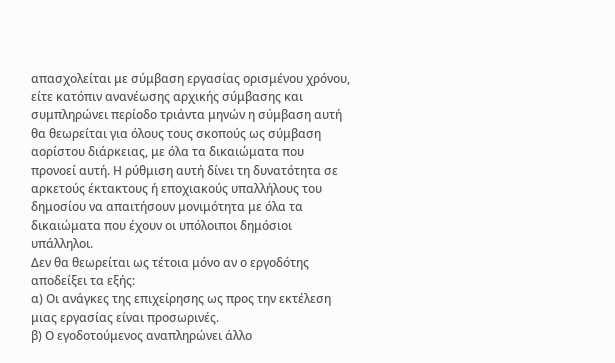απασχολείται με σύμβαση εργασίας ορισμένου χρόνου, είτε κατόπιν ανανέωσης αρχικής σύμβασης και συμπληρώνει περίοδο τριάντα μηνών η σύμβαση αυτή θα θεωρείται για όλους τους σκοπούς ως σύμβαση αορίστου διάρκειας, με όλα τα δικαιώματα που προνοεί αυτή. Η ρύθμιση αυτή δίνει τη δυνατότητα σε αρκετούς έκτακτους ή εποχιακούς υπαλλήλους του δημοσίου να απαιτήσουν μονιμότητα με όλα τα δικαιώματα που έχουν οι υπόλοιποι δημόσιοι υπάλληλοι.
Δεν θα θεωρείται ως τέτοια μόνο αν ο εργοδότης αποδείξει τα εξής:
α) Οι ανάγκες της επιχείρησης ως προς την εκτέλεση μιας εργασίας είναι προσωρινές.
β) Ο εγοδοτούμενος αναπληρώνει άλλο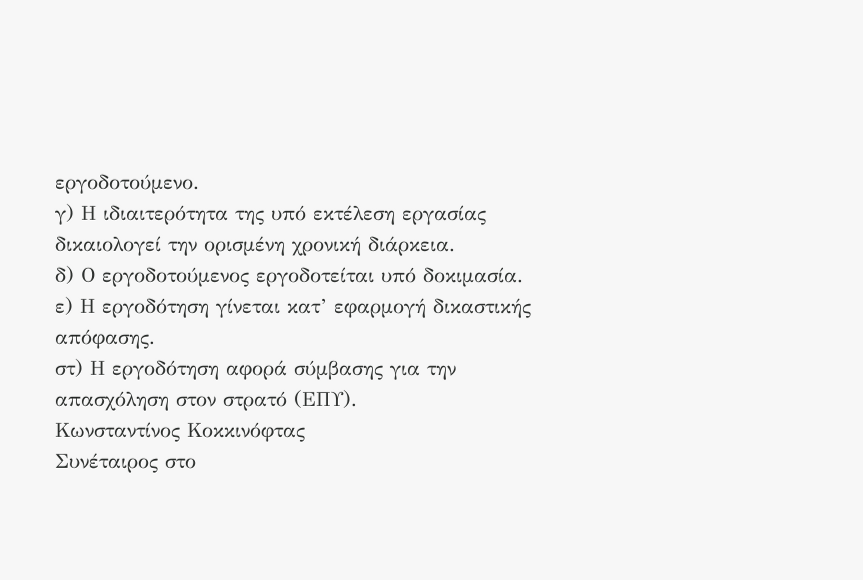εργοδοτούμενο.
γ) Η ιδιαιτερότητα της υπό εκτέλεση εργασίας δικαιολογεί την ορισμένη χρονική διάρκεια.
δ) Ο εργοδοτούμενος εργοδοτείται υπό δοκιμασία.
ε) Η εργοδότηση γίνεται κατ’ εφαρμογή δικαστικής απόφασης.
στ) Η εργοδότηση αφορά σύμβασης για την απασχόληση στον στρατό (ΕΠΥ).
Κωνσταντίνος Κοκκινόφτας
Συνέταιρος στο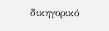δικηγορικό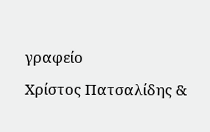γραφείο
Χρίστος Πατσαλίδης &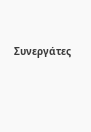Συνεργάτες